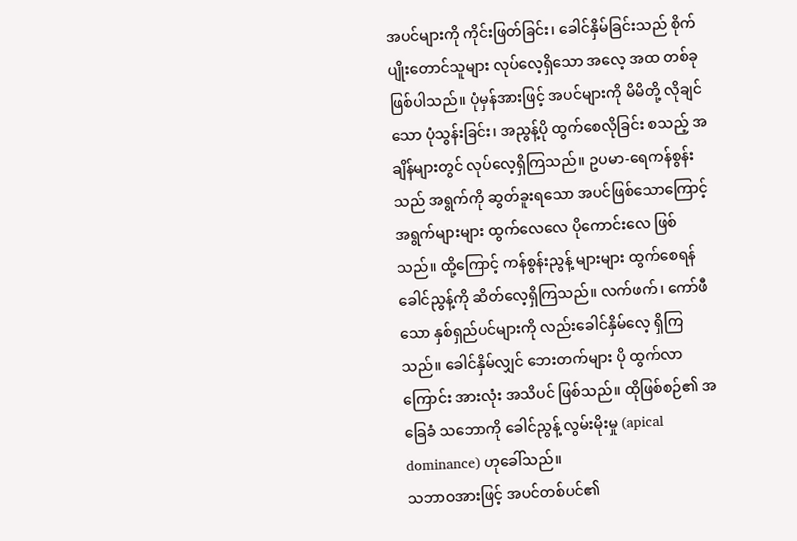အပင်များကို ကိုင်းဖြတ်ခြင်း၊ ခေါင်နှိမ်ခြင်းသည် စိုက်ပျိုးတောင်သူများ လုပ်လေ့ရှိသော အလေ့ အထ တစ်ခု ဖြစ်ပါသည်။ ပုံမှန်အားဖြင့် အပင်များကို မိမိတို့ လိုချင်သော ပုံသွန်းခြင်း၊ အညွန့်ပို ထွက်စေလိုခြင်း စသည့် အချိန်များတွင် လုပ်လေ့ရှိကြသည်။ ဥပမာ-ရေကန်စွန်းသည် အရွက်ကို ဆွတ်ခူးရသော အပင်ဖြစ်သောကြောင့် အရွက်များများ ထွက်လေလေ ပိုကောင်းလေ ဖြစ်သည်။ ထို့ကြောင့် ကန်စွန်းညွန့် များများ ထွက်စေရန် ခေါင်ညွန့်ကို ဆိတ်လေ့ရှိကြသည်။ လက်ဖက်၊ ကော်ဖီ သော နှစ်ရှည်ပင်များကို လည်းခေါင်နှိမ်လေ့ ရှိကြသည်။ ခေါင်နှိမ်လျှင် ဘေးတက်များ ပို ထွက်လာကြောင်း အားလုံး အသိပင် ဖြစ်သည်။ ထိုဖြစ်စဉ်၏ အခြေခံ သဘောကို ခေါင်ညွန့် လွမ်းမိုးမှု (apical dominance) ဟုခေါ်သည်။
သဘာဝအားဖြင့် အပင်တစ်ပင်၏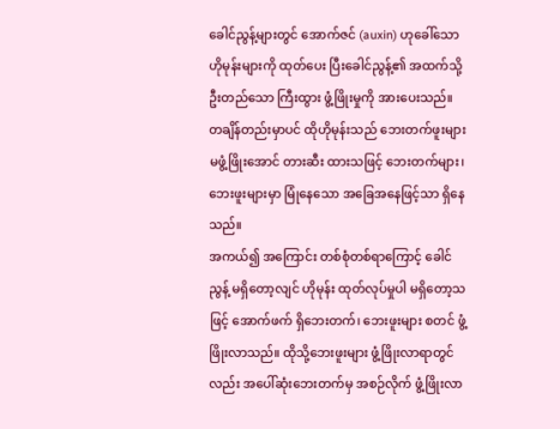ခေါင်ညွန့်များတွင် အောက်ဇင် (auxin) ဟုခေါ်သော ဟိုမုန်းများကို ထုတ်ပေး ပြီးခေါင်ညွန့်၏ အထက်သို့ ဦးတည်သော ကြီးထွား ဖွံ့ဖြိုးမှုကို အားပေးသည်။ တချိန်တည်းမှာပင် ထိုဟိုမုန်းသည် ဘေးတက်ဖူးများ မဖွံ့ဖြိုးအောင် တားဆီး ထားသဖြင့် ဘေးတက်များ၊ ဘေးဖူးများမှာ မြုံနေသော အခြေအနေဖြင့်သာ ရှိနေသည်။
အကယ်၍ အကြောင်း တစ်စုံတစ်ရာကြောင့် ခေါင်ညွန့် မရှိတော့လျင် ဟိုမုန်း ထုတ်လုပ်မှုပါ မရှိတော့သဖြင့် အောက်ဖက် ရှိဘေးတက်၊ ဘေးဖူးများ စတင် ဖွံ့ဖြိုးလာသည်။ ထိုသို့ဘေးဖူးများ ဖွံ့ဖြိုးလာရာတွင်လည်း အပေါ်ဆုံးဘေးတက်မှ အစဉ်လိုက် ဖွံ့ဖြိုးလာ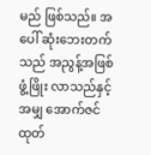မည် ဖြစ်သည်။ အပေါ် ဆုံးဘေးတက်သည် အညွန့်အဖြစ် ဖွံ့ဖြိုး လာသည်နှင့်အမျှ အောက်ဇင် ထုတ်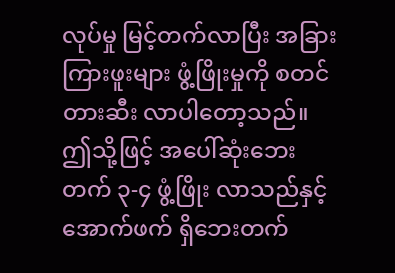လုပ်မှု မြင့်တက်လာပြီး အခြားကြားဖူးများ ဖွံ့ဖြိုးမှုကို စတင် တားဆီး လာပါတော့သည်။ ဤသို့ဖြင့် အပေါ်ဆုံးဘေးတက် ၃-၄ ဖွံ့ဖြိုး လာသည်နှင့် အောက်ဖက် ရှိဘေးတက်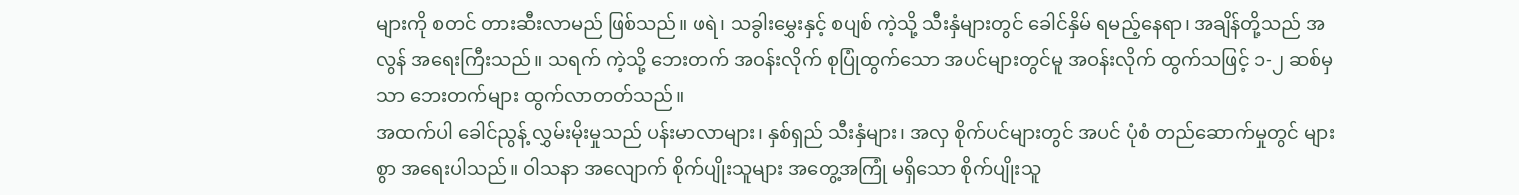များကို စတင် တားဆီးလာမည် ဖြစ်သည်။ ဖရဲ၊ သခွါးမွှေးနှင့် စပျစ် ကဲ့သို့ သီးနှံများတွင် ခေါင်နှိမ် ရမည့်နေရာ၊ အချိန်တို့သည် အလွန် အရေးကြီးသည်။ သရက် ကဲ့သို့ ဘေးတက် အဝန်းလိုက် စုပြုံထွက်သော အပင်များတွင်မူ အဝန်းလိုက် ထွက်သဖြင့် ၁-၂ ဆစ်မှသာ ဘေးတက်များ ထွက်လာတတ်သည်။
အထက်ပါ ခေါင်ညွန့် လွှမ်းမိုးမှုသည် ပန်းမာလာများ၊ နှစ်ရှည် သီးနှံများ၊ အလှ စိုက်ပင်များတွင် အပင် ပုံစံ တည်ဆောက်မှုတွင် များစွာ အရေးပါသည်။ ဝါသနာ အလျောက် စိုက်ပျိုးသူများ အတွေ့အကြုံ မရှိသော စိုက်ပျိုးသူ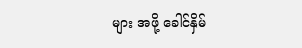များ အဖို့ ခေါင်နှိမ်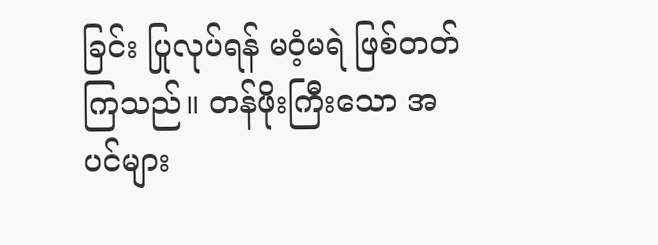ခြင်း ပြုလုပ်ရန် မဝံ့မရဲ ဖြစ်တတ်ကြသည်။ တန်ဖိုးကြီးသော အပင်များ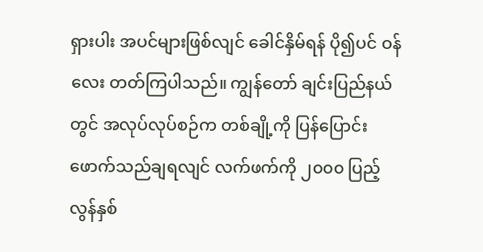ရှားပါး အပင်များဖြစ်လျင် ခေါင်နှိမ်ရန် ပို၍ပင် ဝန်လေး တတ်ကြပါသည်။ ကျွန်တော် ချင်းပြည်နယ်တွင် အလုပ်လုပ်စဉ်က တစ်ချို့ကို ပြန်ပြောင်းဖောက်သည်ချရလျင် လက်ဖက်ကို ၂၀၀၀ ပြည့်လွန်နှစ်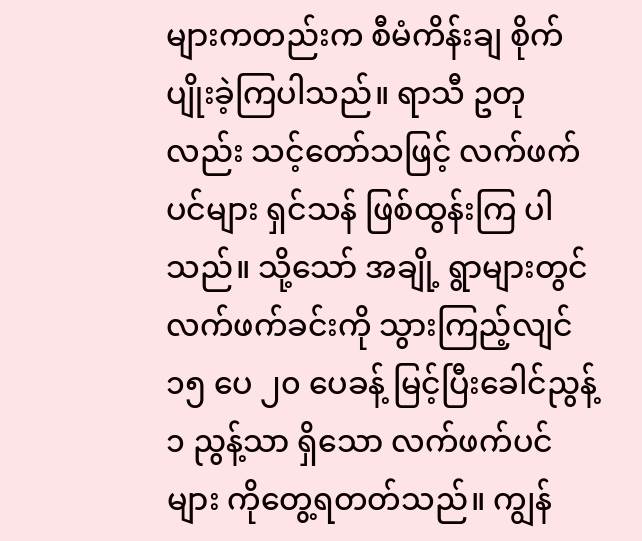များကတည်းက စီမံကိန်းချ စိုက်ပျိုးခဲ့ကြပါသည်။ ရာသီ ဥတုလည်း သင့်တော်သဖြင့် လက်ဖက်ပင်များ ရှင်သန် ဖြစ်ထွန်းကြ ပါသည်။ သို့သော် အချို့ ရွာများတွင် လက်ဖက်ခင်းကို သွားကြည့်လျင် ၁၅ ပေ ၂၀ ပေခန့် မြင့်ပြီးခေါင်ညွန့် ၁ ညွန့်သာ ရှိသော လက်ဖက်ပင်များ ကိုတွေ့ရတတ်သည်။ ကျွန်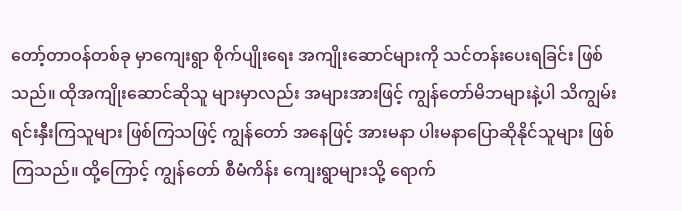တော့်တာဝန်တစ်ခု မှာကျေးရွာ စိုက်ပျိုးရေး အကျိုးဆောင်များကို သင်တန်းပေးရခြင်း ဖြစ်သည်။ ထိုအကျိုးဆောင်ဆိုသူ များမှာလည်း အများအားဖြင့် ကျွန်တော်မိဘများနဲ့ပါ သိကျွမ်း ရင်းနှီးကြသူများ ဖြစ်ကြသဖြင့် ကျွန်တော် အနေဖြင့် အားမနာ ပါးမနာပြောဆိုနိုင်သူများ ဖြစ်ကြသည်။ ထို့ကြောင့် ကျွန်တော် စီမံကိန်း ကျေးရွာများသို့ ရောက်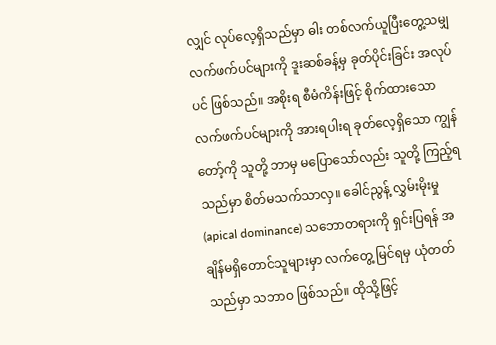လျှင် လုပ်လေ့ရှိသည်မှာ ဓါး တစ်လက်ယူပြီးတွေ့သမျှ လက်ဖက်ပင်များကို ဒူးဆစ်ခန့်မှ ခုတ်ပိုင်းခြင်း အလုပ်ပင် ဖြစ်သည်။ အစိုးရ စီမံကိန်းဖြင့် စိုက်ထားသော လက်ဖက်ပင်များကို အားရပါးရ ခုတ်လေ့ရှိသော ကျွန်တော့်ကို သူတို့ ဘာမှ မပြောသော်လည်း သူတို့ ကြည့်ရသည်မှာ စိတ်မသက်သာလှ။ ခေါင်ညွန့် လွှမ်းမိုးမှု (apical dominance) သဘောတရားကို ရှင်းပြရန် အချိန်မရှိတောင်သူများမှာ လက်တွေ့ မြင်ရမှ ယုံတတ်သည်မှာ သဘာဝ ဖြစ်သည်။ ထိုသို့ဖြင့်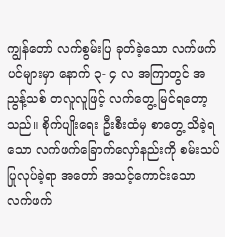ကျွန်တော် လက်စွမ်းပြ ခုတ်ခဲ့သော လက်ဖက်ပင်များမှာ နောက် ၃- ၄ လ အကြာတွင် အညွန့်သစ် တလူလူဖြင့် လက်တွေ့ မြင်ရတော့သည်။ စိုက်ပျိုးရေး ဦးစီးထံမှ စာတွေ့ သိခဲ့ရသော လက်ဖက်ခြောက်လှော်နည်းကို စမ်းသပ် ပြုလုပ်ခဲ့ရာ အတော် အသင့်ကောင်းသော လက်ဖက်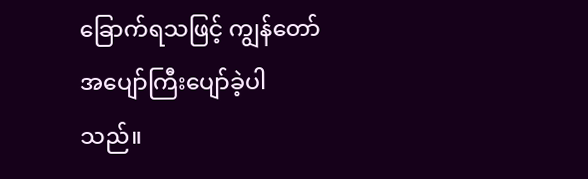ခြောက်ရသဖြင့် ကျွန်တော် အပျော်ကြီးပျော်ခဲ့ပါသည်။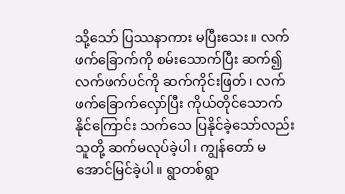သို့သော် ပြဿနာကား မပြီးသေး။ လက်ဖက်ခြောက်ကို စမ်းသောက်ပြီး ဆက်၍ လက်ဖက်ပင်ကို ဆက်ကိုင်းဖြတ်၊ လက်ဖက်ခြောက်လှော်ပြီး ကိုယ်တိုင်သောက်နိုင်ကြောင်း သက်သေ ပြနိုင်ခဲ့သော်လည်း သူတို့ ဆက်မလုပ်ခဲ့ပါ၊ ကျွန်တော် မအောင်မြင်ခဲ့ပါ။ ရွာတစ်ရွာ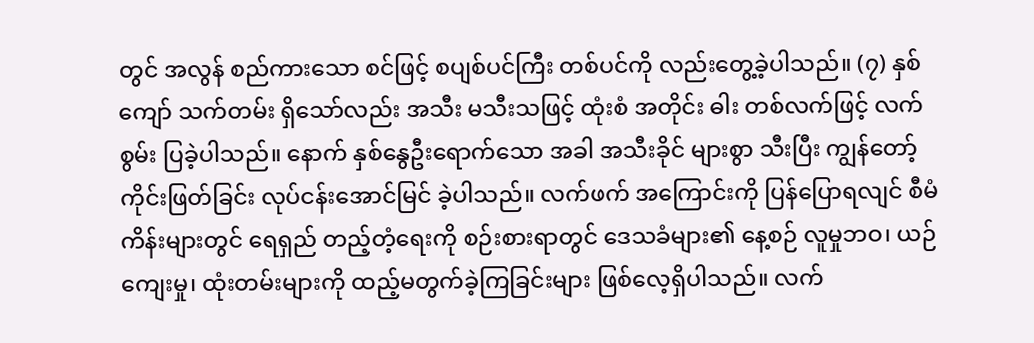တွင် အလွန် စည်ကားသော စင်ဖြင့် စပျစ်ပင်ကြီး တစ်ပင်ကို လည်းတွေ့ခဲ့ပါသည်။ (၇) နှစ်ကျော် သက်တမ်း ရှိသော်လည်း အသီး မသီးသဖြင့် ထုံးစံ အတိုင်း ဓါး တစ်လက်ဖြင့် လက်စွမ်း ပြခဲ့ပါသည်။ နောက် နှစ်နွေဦးရောက်သော အခါ အသီးခိုင် များစွာ သီးပြီး ကျွန်တော့် ကိုင်းဖြတ်ခြင်း လုပ်ငန်းအောင်မြင် ခဲ့ပါသည်။ လက်ဖက် အကြောင်းကို ပြန်ပြောရလျင် စီမံကိန်းများတွင် ရေရှည် တည့်တံ့ရေးကို စဉ်းစားရာတွင် ဒေသခံများ၏ နေ့စဉ် လူမှုဘဝ၊ ယဉ်ကျေးမှု၊ ထုံးတမ်းများကို ထည့်မတွက်ခဲ့ကြခြင်းများ ဖြစ်လေ့ရှိပါသည်။ လက်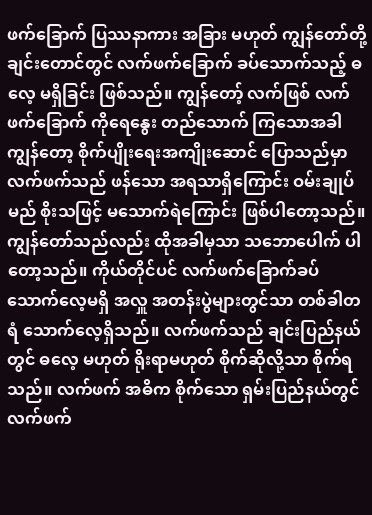ဖက်ခြောက် ပြဿနာကား အခြား မဟုတ် ကျွန်တော်တို့ ချင်းတောင်တွင် လက်ဖက်ခြောက် ခပ်သောက်သည့် ဓလေ့ မရှိခြင်း ဖြစ်သည်။ ကျွန်တော့် လက်ဖြစ် လက်ဖက်ခြောက် ကိုရေနွေး တည်သောက် ကြသောအခါ ကျွန်တော့ စိုက်ပျိုးရေးအကျိုးဆောင် ပြောသည်မှာ လက်ဖက်သည် ဖန်သော အရသာရှိကြောင်း ဝမ်းချုပ်မည် စိုးသဖြင့် မသောက်ရဲကြောင်း ဖြစ်ပါတော့သည်။ ကျွန်တော်သည်လည်း ထိုအခါမှသာ သဘောပေါက် ပါတော့သည်။ ကိုယ်တိုင်ပင် လက်ဖက်ခြောက်ခပ် သောက်လေ့မရှိ အလှူ အတန်းပွဲများတွင်သာ တစ်ခါတရံ သောက်လေ့ရှိသည်။ လက်ဖက်သည် ချင်းပြည်နယ်တွင် ဓလေ့ မဟုတ် ရိုးရာမဟုတ် စိုက်ဆိုလို့သာ စိုက်ရသည်။ လက်ဖက် အဓိက စိုက်သော ရှမ်းပြည်နယ်တွင် လက်ဖက်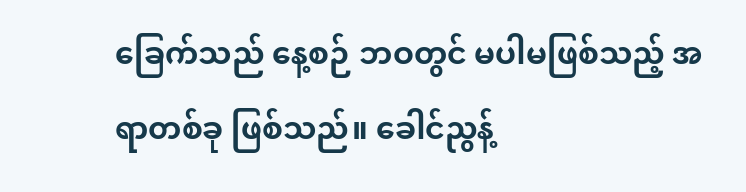ခြေက်သည် နေ့စဉ် ဘဝတွင် မပါမဖြစ်သည့် အရာတစ်ခု ဖြစ်သည်။ ခေါင်ညွန့်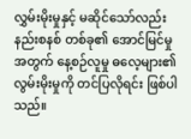လွှမ်းမိုးမှုနှင့် မဆိုင်သော်လည်း နည်းစနစ် တစ်ခု၏ အောင်မြင်မှု အတွက် နေ့စဉ်လူမှု ဓလေ့များ၏ လွမ်းမိုးမှုကို တင်ပြလိုရင်း ဖြစ်ပါသည်။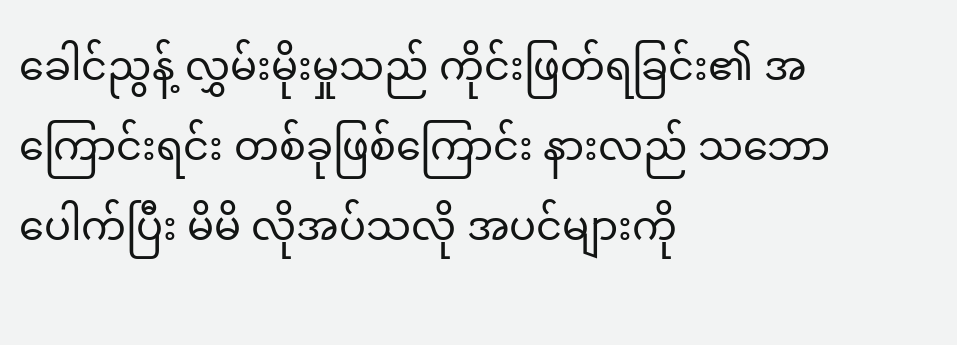ခေါင်ညွန့် လွှမ်းမိုးမှုသည် ကိုင်းဖြတ်ရခြင်း၏ အကြောင်းရင်း တစ်ခုဖြစ်ကြောင်း နားလည် သဘောပေါက်ပြီး မိမိ လိုအပ်သလို အပင်များကို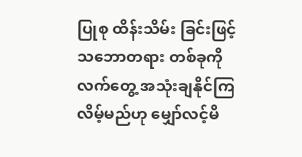ပြုစု ထိန်းသိမ်း ခြင်းဖြင့် သဘောတရား တစ်ခုကို လက်တွေ့ အသုံးချနိုင်ကြလိမ့်မည်ဟု မျှော်လင့်မိ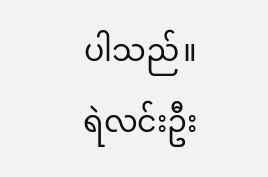ပါသည်။
ရဲလင်းဦး